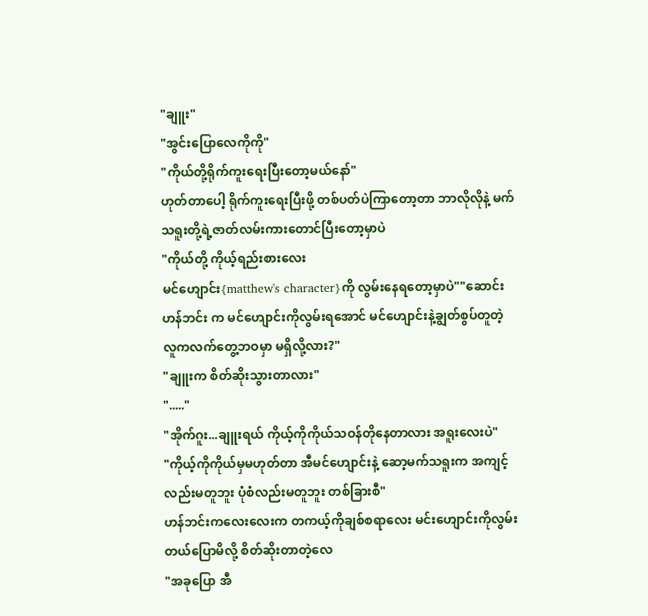"ချူး"
"အွင်းပြောလေကိုကို"
"ကိုယ်တို့ရိုက်ကူးရေးပြီးတော့မယ်နော်"
ဟုတ်တာပေါ့ ရိုက်ကူးရေးပြီးဖို့ တစ်ပတ်ပဲကြာတော့တာ ဘာလိုလိုနဲ့ မက်သရူးတို့ရဲ့ဇာတ်လမ်းကားတောင်ပြီးတော့မှာပဲ
"ကိုယ်တို့ ကိုယ့်ရည်းစားလေး
မင်ဟျောင်း{matthew's character}ကို လွမ်းနေရတော့မှာပဲ""ဆောင်းဟန်ဘင်း က မင်ဟျောင်းကိုလွမ်းရအောင် မင်ဟျောင်းနဲ့ချွတ်စွပ်တူတဲ့ လူကလက်တွေ့ဘဝမှာ မရှိလို့လား?"
"ချူးက စိတ်ဆိုးသွားတာလား"
"....."
"အိုက်ဂူး...ချူးရယ် ကိုယ့်ကိုကိုယ်သဝန်တိုနေတာလား အရူးလေးပဲ"
"ကိုယ့်ကိုကိုယ်မှမဟုတ်တာ အီမင်ဟျောင်းနဲ့ ဆော့မက်သရူးက အကျင့်လည်းမတူဘူး ပုံစံလည်းမတူဘူး တစ်ခြားစီ"
ဟန်ဘင်းကလေးလေးက တကယ့်ကိုချစ်စရာလေး မင်းဟျောင်းကိုလွမ်းတယ်ပြောမိလို့ စိတ်ဆိုးတာတဲ့လေ
"အခုပြော အီ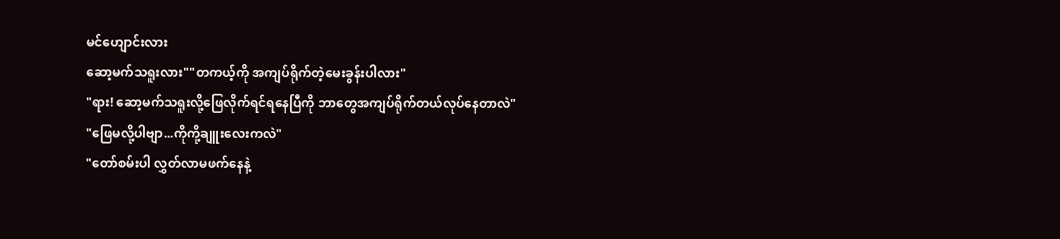မင်ဟျောင်းလား
ဆော့မက်သရူးလား""တကယ့်ကို အကျပ်ရိုက်တဲ့မေးခွန်းပါလား"
"ရား! ဆော့မက်သရူးလို့ဖြေလိုက်ရင်ရနေပြီကို ဘာတွေအကျပ်ရိုက်တယ်လုပ်နေတာလဲ"
"ဖြေမလို့ပါဗျာ...ကိုကို့ချူးလေးကလဲ"
"တော်စမ်းပါ လွှတ်လာမဖက်နေနဲ့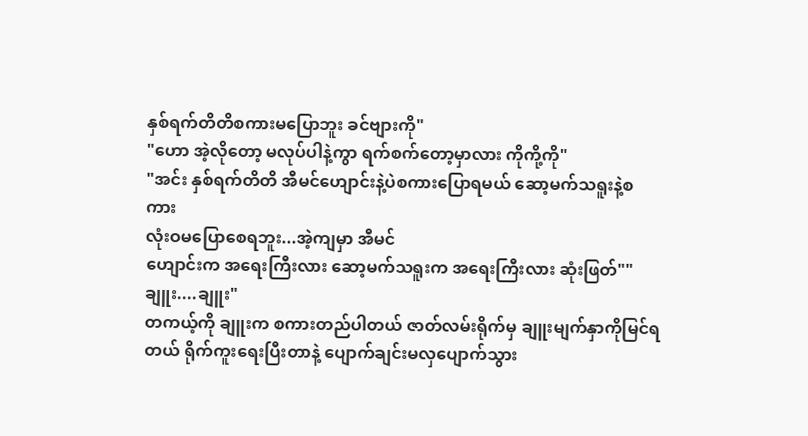နှစ်ရက်တိတိစကားမပြောဘူး ခင်ဗျားကို"
"ဟော အဲ့လိုတော့ မလုပ်ပါနဲ့ကွာ ရက်စက်တော့မှာလား ကိုကို့ကို"
"အင်း နှစ်ရက်တိတိ အီမင်ဟျောင်းနဲ့ပဲစကားပြောရမယ် ဆော့မက်သရူးနဲ့စကား
လုံးဝမပြောစေရဘူး...အဲ့ကျမှာ အီမင်
ဟျောင်းက အရေးကြီးလား ဆော့မက်သရူးက အရေးကြီးလား ဆုံးဖြတ်""ချူး....ချူး"
တကယ့်ကို ချူးက စကားတည်ပါတယ် ဇာတ်လမ်းရိုက်မှ ချူးမျက်နှာကိုမြင်ရတယ် ရိုက်ကူးရေးပြီးတာနဲ့ ပျောက်ချင်းမလှပျောက်သွား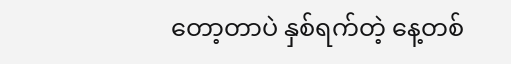တော့တာပဲ နှစ်ရက်တဲ့ နေ့တစ်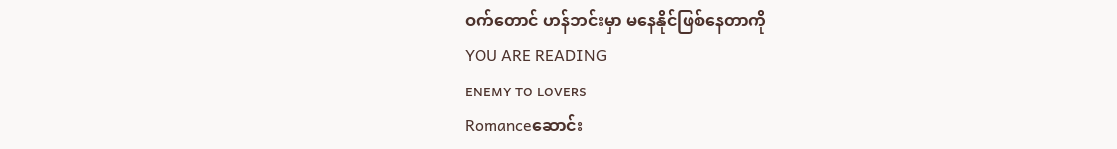ဝက်တောင် ဟန်ဘင်းမှာ မနေနိုင်ဖြစ်နေတာကို
YOU ARE READING
ᴇɴᴇᴍʏ ᴛᴏ ʟᴏᴠᴇʀs
Romanceဆောင်း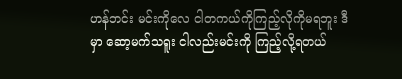ဟန်ဘင်း မင်းကိုလေ ငါတကယ်ကိုကြည့်လိုကိုမရဘူး ဒီမှာ ဆော့မက်သရူး ငါလည်းမင်းကို ကြည့်လို့ရတယ်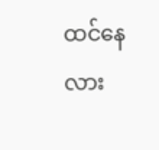ထင်နေလား